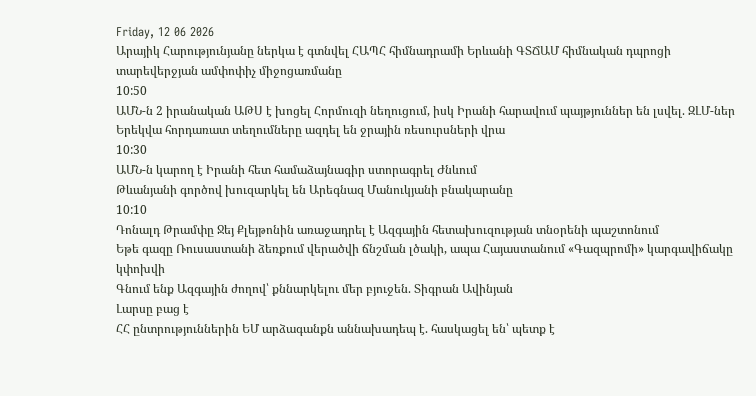Friday, 12 06 2026
Արայիկ Հարությունյանը ներկա է գտնվել ՀԱՊՀ հիմնադրամի Երևանի ԳՏՃԱՄ հիմնական դպրոցի տարեվերջյան ամփոփիչ միջոցառմանը
10:50
ԱՄՆ-ն 2 իրանական ԱԹՍ է խոցել Հորմուզի նեղուցում, իսկ Իրանի հարավում պայթյուններ են լսվել. ԶԼՄ-ներ
Երեկվա հորդառատ տեղումները ազդել են ջրային ռեսուրսների վրա
10:30
ԱՄՆ-ն կարող է Իրանի հետ համաձայնագիր ստորագրել Ժնևում
Թևանյանի գործով խուզարկել են Արեգնազ Մանուկյանի բնակարանը
10:10
Դոնալդ Թրամփը Ջեյ Քլեյթոնին առաջադրել է Ազգային հետախուզության տնօրենի պաշտոնում
Եթե գազը Ռուսաստանի ձեռքում վերածվի ճնշման լծակի, ապա Հայաստանում «Գազպրոմի» կարգավիճակը կփոխվի
Գնում ենք Ազգային ժողով՝ քննարկելու մեր բյուջեն. Տիգրան Ավինյան
Լարսը բաց է
ՀՀ ընտրություններին ԵՄ արձագանքն աննախադեպ է. հասկացել են՝ պետք է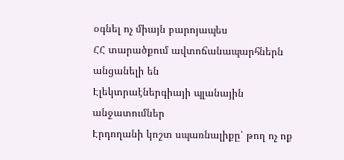օգնել ոչ միայն բարոյապես
ՀՀ տարածքում ավտոճանապարհներն անցանելի են
Էլեկտրաէներգիայի պլանային անջատումներ
Էրդողանի կոշտ սպառնալիքը՝ թող ոչ ոք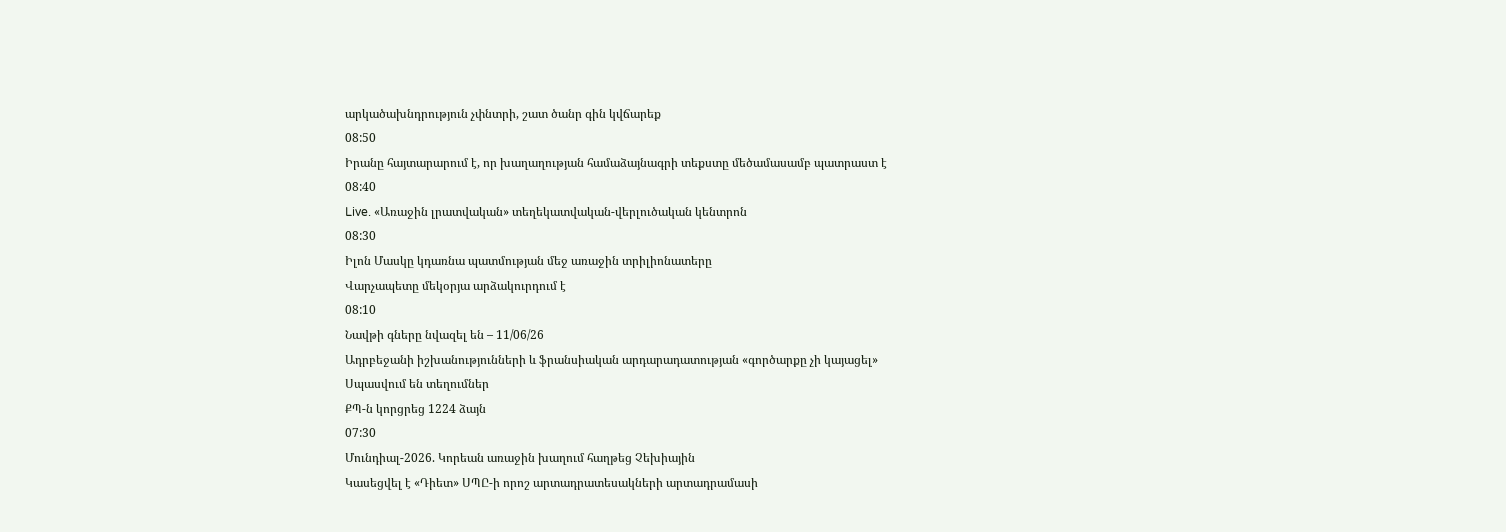արկածախնդրություն չփնտրի, շատ ծանր գին կվճարեք
08:50
Իրանը հայտարարում է, որ խաղաղության համաձայնագրի տեքստը մեծամասամբ պատրաստ է
08:40
Live. «Առաջին լրատվական» տեղեկատվական-վերլուծական կենտրոն
08:30
Իլոն Մասկը կդառնա պատմության մեջ առաջին տրիլիոնատերը
Վարչապետը մեկօրյա արձակուրդում է
08:10
Նավթի գները նվազել են – 11/06/26
Ադրբեջանի իշխանությունների և ֆրանսիական արդարադատության «գործարքը չի կայացել»
Սպասվում են տեղումներ
ՔՊ-ն կորցրեց 1224 ձայն
07:30
Մունդիալ-2026. Կորեան առաջին խաղում հաղթեց Չեխիային
Կասեցվել է «Դիետ» ՍՊԸ-ի որոշ արտադրատեսակների արտադրամասի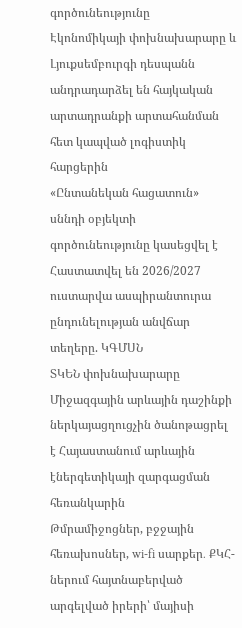գործունեությունը
Էկոնոմիկայի փոխնախարարը և Լյուքսեմբուրգի դեսպանն անդրադարձել են հայկական արտադրանքի արտահանման հետ կապված լոգիստիկ հարցերին
«Ընտանեկան հացատուն» սննդի օբյեկտի գործունեությունը կասեցվել է
Հաստատվել են 2026/2027 ուստարվա ասպիրանտուրա ընդունելության անվճար տեղերը. ԿԳՄՍՆ
ՏԿԵՆ փոխնախարարը Միջազգային արևային դաշինքի ներկայացղուցչին ծանոթացրել է Հայաստանում արևային էներգետիկայի զարգացման հեռանկարին
Թմրամիջոցներ, բջջային հեռախոսներ, wi-fi սարքեր․ ՔԿՀ-ներում հայտնաբերված արգելված իրերի՝ մայիսի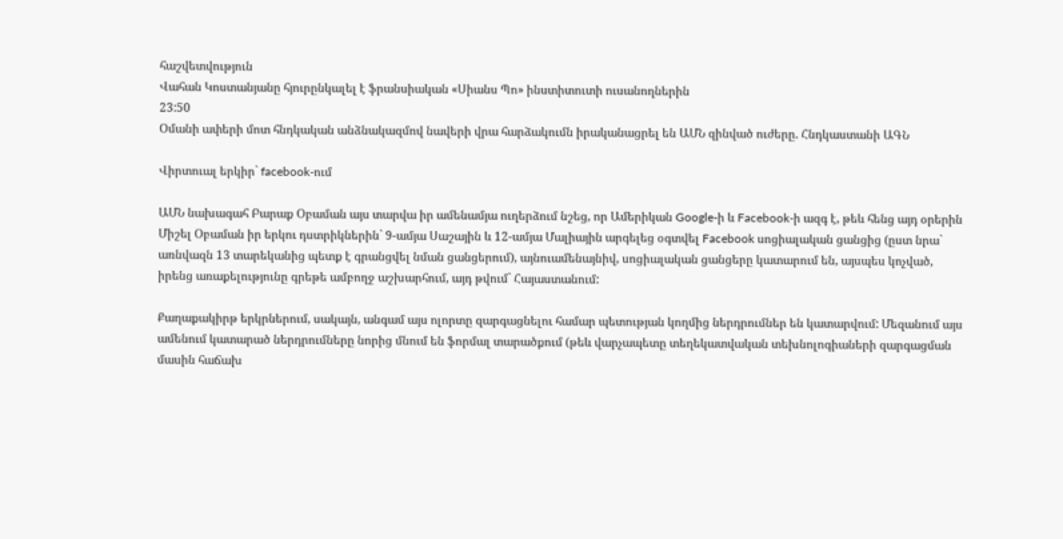հաշվետվություն
Վահան Կոստանյանը հյուրընկալել է ֆրանսիական «Սիանս Պո» ինստիտուտի ուսանողներին
23:50
Օմանի ափերի մոտ հնդկական անձնակազմով նավերի վրա հարձակումն իրականացրել են ԱՄՆ զինված ուժերը. Հնդկաստանի ԱԳՆ

Վիրտուալ երկիր` facebook-ում

ԱՄՆ նախագահ Բարաք Օբաման այս տարվա իր ամենամյա ուղերձում նշեց, որ Ամերիկան Google-ի և Facebook-ի ազգ է, թեև հենց այդ օրերին Միշել Օբաման իր երկու դստրիկներին` 9-ամյա Սաշային և 12-ամյա Մալիային արգելեց օգտվել Facebook սոցիալական ցանցից (ըստ նրա` առնվազն 13 տարեկանից պետք է գրանցվել նման ցանցերում), այնուամենայնիվ, սոցիալական ցանցերը կատարում են, այսպես կոչված, իրենց առաքելությունը գրեթե ամբողջ աշխարհում, այդ թվում` Հայաստանում:

Քաղաքակիրթ երկրներում, սակայն, անգամ այս ոլորտը զարգացնելու համար պետության կողմից ներդրումներ են կատարվում: Մեզանում այս ամենում կատարած ներդրումները նորից մնում են ֆորմալ տարածքում (թեև վարչապետը տեղեկատվական տեխնոլոգիաների զարգացման մասին հաճախ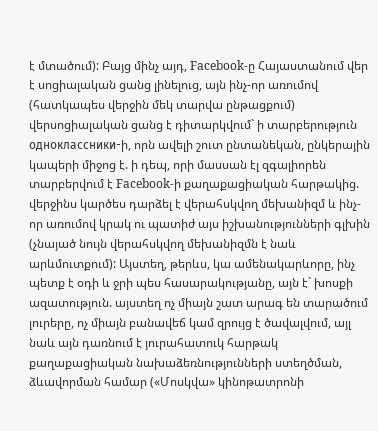է մտածում): Բայց մինչ այդ, Facebook-ը Հայաստանում վեր է սոցիալական ցանց լինելուց, այն ինչ-որ առումով (հատկապես վերջին մեկ տարվա ընթացքում) վերսոցիալական ցանց է դիտարկվում` ի տարբերություն одноклассники-ի, որն ավելի շուտ ընտանեկան, ընկերային կապերի միջոց է. ի դեպ, որի մասսան էլ զգալիորեն տարբերվում է Facebook-ի քաղաքացիական հարթակից. վերջինս կարծես դարձել է վերահսկվող մեխանիզմ և ինչ-որ առումով կրակ ու պատիժ այս իշխանությունների գլխին (չնայած նույն վերահսկվող մեխանիզմն է նաև արևմուտքում): Այստեղ, թերևս, կա ամենակարևորը, ինչ պետք է օդի և ջրի պես հասարակությանը, այն է` խոսքի ազատություն. այստեղ ոչ միայն շատ արագ են տարածում լուրերը, ոչ միայն բանավեճ կամ զրույց է ծավալվում, այլ նաև այն դառնում է յուրահատուկ հարթակ քաղաքացիական նախաձեռնությունների ստեղծման, ձևավորման համար («Մոսկվա» կինոթատրոնի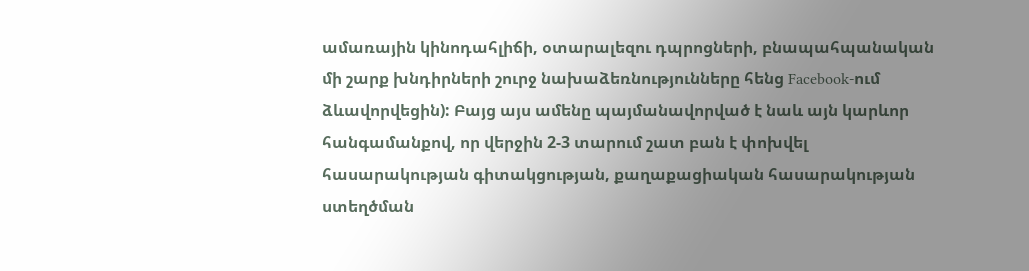ամառային կինոդահլիճի, օտարալեզու դպրոցների, բնապահպանական մի շարք խնդիրների շուրջ նախաձեռնությունները հենց Facebook-ում ձևավորվեցին): Բայց այս ամենը պայմանավորված է նաև այն կարևոր հանգամանքով, որ վերջին 2-3 տարում շատ բան է փոխվել հասարակության գիտակցության, քաղաքացիական հասարակության ստեղծման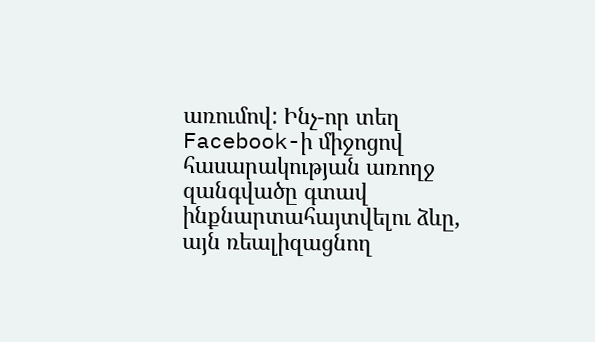առումով: Ինչ-որ տեղ Facebook-ի միջոցով հասարակության առողջ զանգվածը գտավ ինքնարտահայտվելու ձևը, այն ռեալիզացնող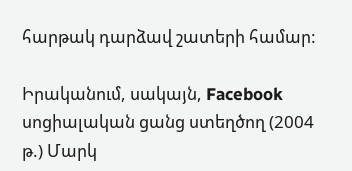հարթակ դարձավ շատերի համար:

Իրականում, սակայն, Facebook սոցիալական ցանց ստեղծող (2004 թ.) Մարկ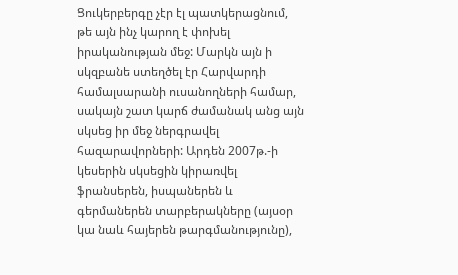Ցուկերբերգը չէր էլ պատկերացնում, թե այն ինչ կարող է փոխել իրականության մեջ: Մարկն այն ի սկզբանե ստեղծել էր Հարվարդի համալսարանի ուսանողների համար, սակայն շատ կարճ ժամանակ անց այն սկսեց իր մեջ ներգրավել հազարավորների: Արդեն 2007թ.-ի կեսերին սկսեցին կիրառվել ֆրանսերեն, իսպաներեն և գերմաներեն տարբերակները (այսօր կա նաև հայերեն թարգմանությունը),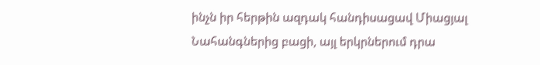ինչն իր հերթին ազդակ հանդիսացավ Միացյալ Նահանգներից բացի, այլ երկրներում դրա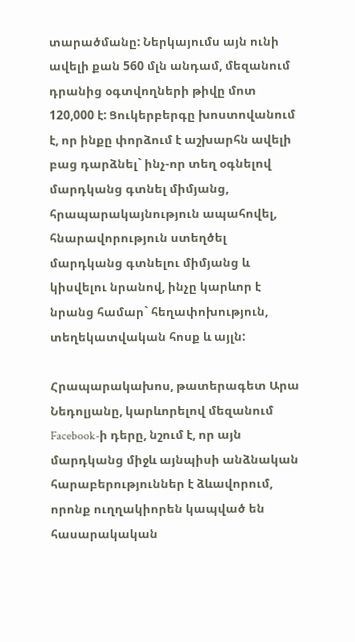տարածմանը: Ներկայումս այն ունի ավելի քան 560 մլն անդամ, մեզանում դրանից օգտվողների թիվը մոտ 120,000 է: Ցուկերբերգը խոստովանում է, որ ինքը փորձում է աշխարհն ավելի բաց դարձնել` ինչ-որ տեղ օգնելով մարդկանց գտնել միմյանց, հրապարակայնություն ապահովել, հնարավորություն ստեղծել մարդկանց գտնելու միմյանց և կիսվելու նրանով, ինչը կարևոր է նրանց համար` հեղափոխություն, տեղեկատվական հոսք և այլն:

Հրապարակախոս, թատերագետ Արա Նեդոլյանը, կարևորելով մեզանում Facebook-ի դերը, նշում է, որ այն մարդկանց միջև այնպիսի անձնական հարաբերություններ է ձևավորում, որոնք ուղղակիորեն կապված են հասարակական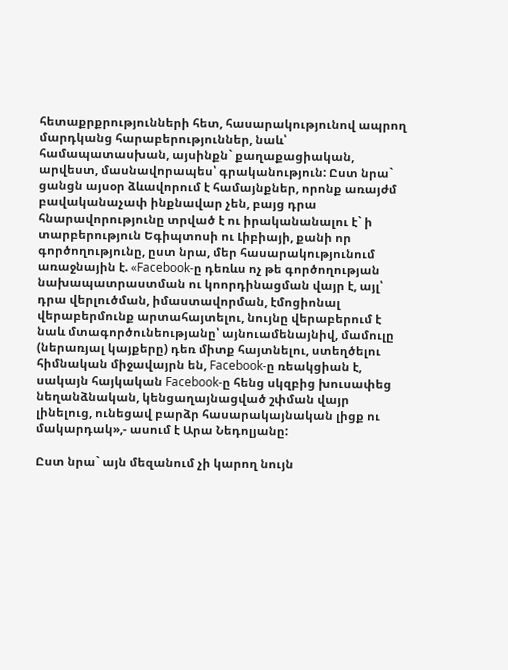հետաքրքրությունների հետ, հասարակությունով ապրող մարդկանց հարաբերություններ, նաև՝ համապատասխան, այսինքն` քաղաքացիական, արվեստ, մասնավորապես՝ գրականություն: Ըստ նրա` ցանցն այսօր ձևավորում է համայնքներ, որոնք առայժմ բավականաչափ ինքնավար չեն, բայց դրա հնարավորությունը տրված է ու իրականանալու է` ի տարբերություն Եգիպտոսի ու Լիբիայի, քանի որ գործողությունը, ըստ նրա, մեր հասարակությունում առաջնային է. «Facebook-ը դեռևս ոչ թե գործողության նախապատրաստման ու կոորդինացման վայր է, այլ՝ դրա վերլուծման, իմաստավորման, էմոցիոնալ վերաբերմունք արտահայտելու, նույնը վերաբերում է նաև մտագործունեությանը՝ այնուամենայնիվ, մամուլը (ներառյալ կայքերը) դեռ միտք հայտնելու, ստեղծելու հիմնական միջավայրն են, Facebook-ը ռեակցիան է, սակայն հայկական Facebook-ը հենց սկզբից խուսափեց նեղանձնական, կենցաղայնացված շփման վայր լինելուց, ունեցավ բարձր հասարակայնական լիցք ու մակարդակ»,- ասում է Արա Նեդոլյանը:

Ըստ նրա` այն մեզանում չի կարող նույն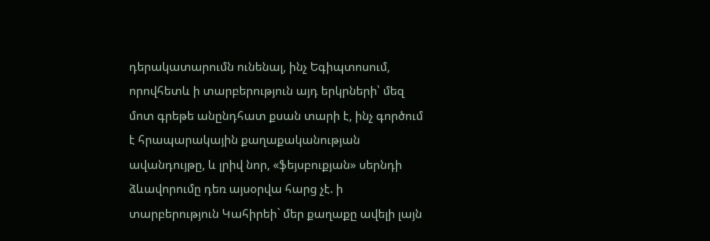դերակատարումն ունենալ, ինչ Եգիպտոսում, որովհետև ի տարբերություն այդ երկրների՝ մեզ մոտ գրեթե անընդհատ քսան տարի է, ինչ գործում է հրապարակային քաղաքականության ավանդույթը, և լրիվ նոր, «ֆեյսբուքյան» սերնդի ձևավորումը դեռ այսօրվա հարց չէ. ի տարբերություն Կահիրեի` մեր քաղաքը ավելի լայն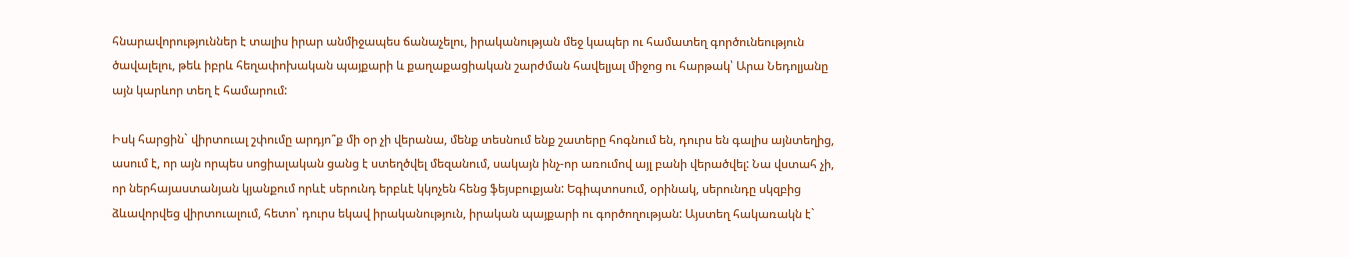հնարավորություններ է տալիս իրար անմիջապես ճանաչելու, իրականության մեջ կապեր ու համատեղ գործունեություն ծավալելու, թեև իբրև հեղափոխական պայքարի և քաղաքացիական շարժման հավելյալ միջոց ու հարթակ՝ Արա Նեդոլյանը այն կարևոր տեղ է համարում:

Իսկ հարցին` վիրտուալ շփումը արդյո՞ք մի օր չի վերանա, մենք տեսնում ենք շատերը հոգնում են, դուրս են գալիս այնտեղից, ասում է, որ այն որպես սոցիալական ցանց է ստեղծվել մեզանում, սակայն ինչ-որ առումով այլ բանի վերածվել: Նա վստահ չի, որ ներհայաստանյան կյանքում որևէ սերունդ երբևէ կկոչեն հենց ֆեյսբուքյան: Եգիպտոսում, օրինակ, սերունդը սկզբից ձևավորվեց վիրտուալում, հետո՝ դուրս եկավ իրականություն, իրական պայքարի ու գործողության: Այստեղ հակառակն է`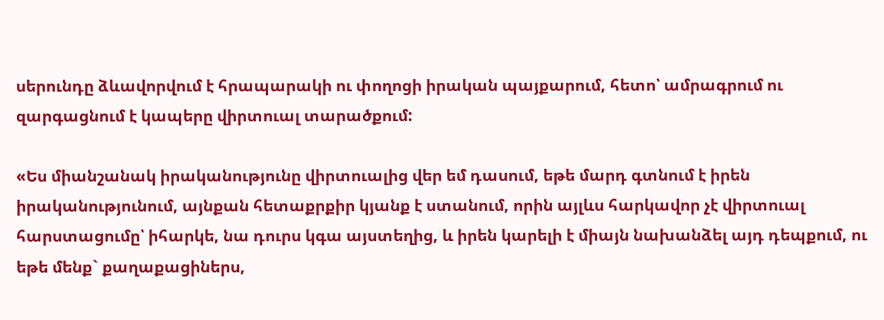սերունդը ձևավորվում է հրապարակի ու փողոցի իրական պայքարում, հետո՝ ամրագրում ու զարգացնում է կապերը վիրտուալ տարածքում:

«Ես միանշանակ իրականությունը վիրտուալից վեր եմ դասում, եթե մարդ գտնում է իրեն իրականությունում, այնքան հետաքրքիր կյանք է ստանում, որին այլևս հարկավոր չէ վիրտուալ հարստացումը՝ իհարկե, նա դուրս կգա այստեղից, և իրեն կարելի է միայն նախանձել այդ դեպքում, ու եթե մենք` քաղաքացիներս,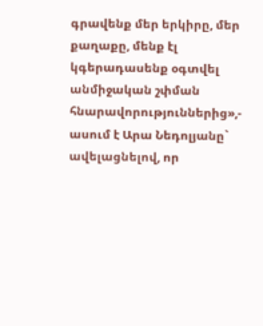գրավենք մեր երկիրը, մեր քաղաքը, մենք էլ կգերադասենք օգտվել անմիջական շփման հնարավորություններից»,- ասում է Արա Նեդոլյանը` ավելացնելով, որ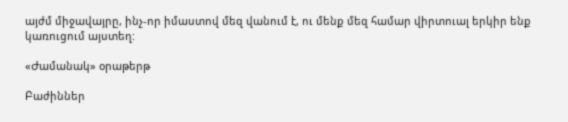այժմ միջավայրը, ինչ-որ իմաստով մեզ վանում է, ու մենք մեզ համար վիրտուալ երկիր ենք կառուցում այստեղ:

«Ժամանակ» օրաթերթ

Բաժիններ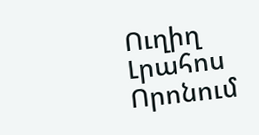Ուղիղ
Լրահոս
Որոնում